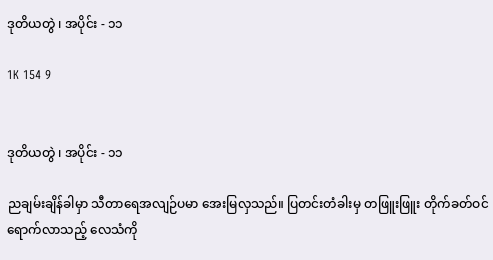ဒုတိယတွဲ ၊ အပိုင်း - ၁၁

1K 154 9


ဒုတိယတွဲ ၊ အပိုင်း - ၁၁

ညချမ်းချိန်ခါမှာ သီတာရေအလျဉ်ပမာ အေးမြလှသည်။ ပြတင်းတံခါးမှ တဖြူးဖြူး တိုက်ခတ်ဝင်ရောက်လာသည့် လေသံကို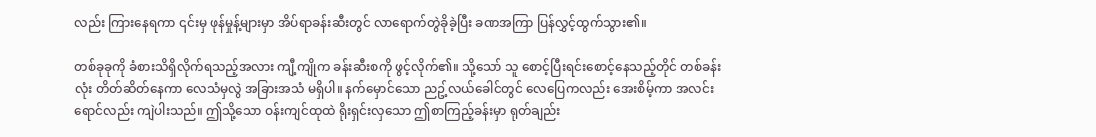လည်း ကြားနေရကာ ၎င်းမှ ဖုန်မှုန့်များမှာ အိပ်ရာခန်းဆီးတွင် လာရောက်တွဲခိုခဲ့ပြီး ခဏအကြာ ပြန်လွှင့်ထွက်သွား၏။

တစ်ခုခုကို ခံစားသိရှိလိုက်ရသည့်အလား ကျီ့ကျိုက ခန်းဆီးစကို ဖွင့်လိုက်၏။ သို့သော် သူ စောင့်ပြီးရင်းစောင့်နေသည့်တိုင် တစ်ခန်းလုံး တိတ်ဆိတ်နေကာ လေသံမှလွဲ အခြားအသံ မရှိပါ။ နက်မှောင်သော ညဥ့်လယ်ခေါင်တွင် လေပြေကလည်း အေးစိမ့်ကာ အလင်းရောင်လည်း ကျဲပါးသည်။ ဤသို့သော ဝန်းကျင်ထုထဲ ရိုးရှင်းလှသော ဤစာကြည့်ခန်းမှာ ရုတ်ချည်း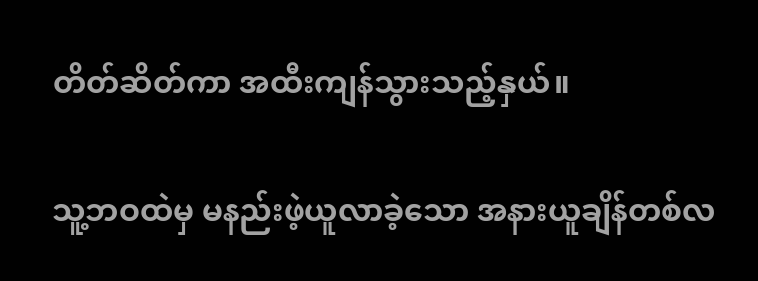တိတ်ဆိတ်ကာ အထီးကျန်သွားသည့်နှယ်။

သူ့ဘဝထဲမှ မနည်းဖဲ့ယူလာခဲ့သော အနားယူချိန်တစ်လ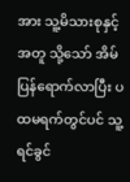အား သူ့မိသားစုနှင့်အတူ သို့သော် အိမ်ပြန်ရောက်လာပြီး ပထမရက်တွင်ပင် သူ့ရင်ခွင်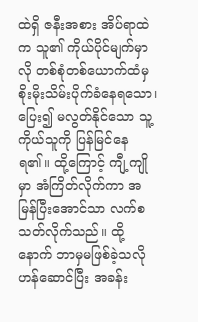ထဲရှိ ဇနီးအစား အိပ်ရာ‌ထဲက သူ၏ ကိုယ်ပိုင်မျက်မှာလို တစ်စုံတစ်ယောက်ထံမှ စိုးမိုးသိမ်းပိုက်ခံနေရသော၊ ပြေး၍ မလွတ်နိုင်သော သူ့ကိုယ်သူကို ပြန်မြင်နေရ၏။ ထို့ကြောင့် ကျီ့ကျိုမှာ အံကြိတ်လိုက်ကာ အမြန်ပြီးအောင်သာ လက်စသတ်လိုက်သည်။ ထို့နောက် ဘာမှမဖြစ်ခဲ့သလို ဟန်ဆောင်ပြီး အခန်း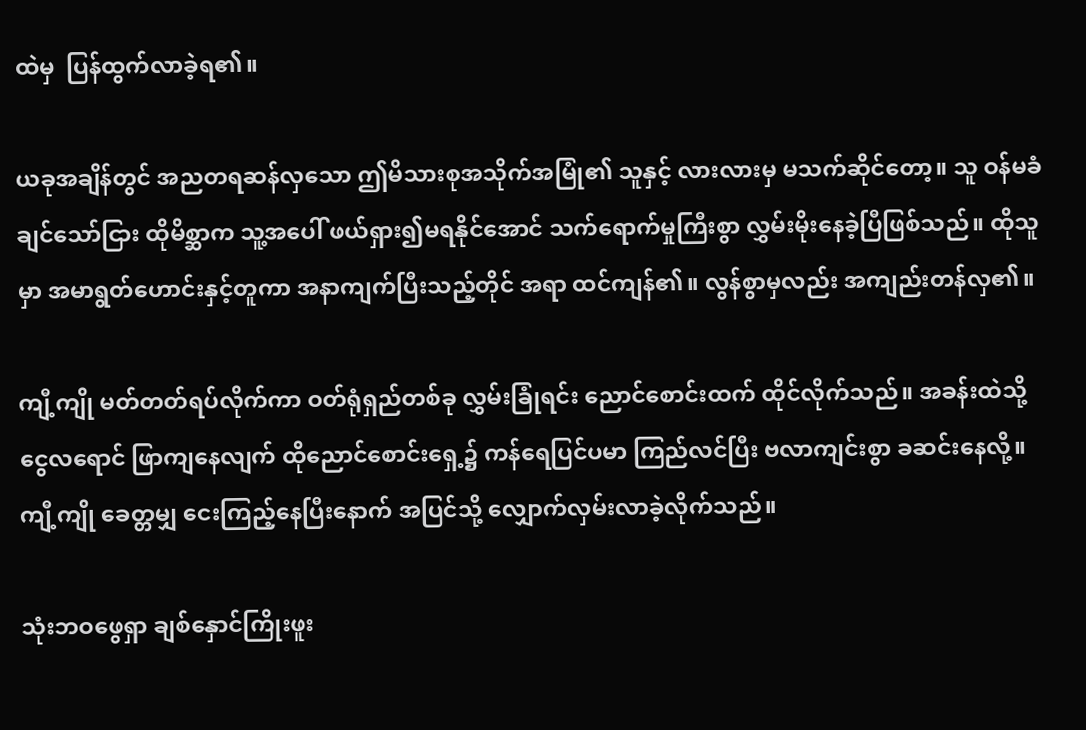ထဲမှ  ပြန်ထွက်လာခဲ့ရ၏။

ယခုအချိန်တွင် အညတရဆန်လှသော ဤမိသားစုအသိုက်အမြုံ၏ သူနှင့် လားလားမှ မသက်ဆိုင်တော့။ သူ ဝန်မခံချင်သော်ငြား ထိုမိစ္ဆာက သူ့အပေါ် ဖယ်ရှား၍မရနိုင်အောင် သက်ရောက်မှုကြီးစွာ လွှမ်းမိုးနေခဲ့ပြီဖြစ်သည်။ ထိုသူမှာ အမာရွတ်ဟောင်းနှင့်တူကာ အနာကျက်ပြီးသည့်တိုင် အရာ ထင်ကျန်၏။ လွန်စွာမှလည်း အကျည်းတန်လှ၏။

ကျီ့ကျို မတ်တတ်ရပ်လိုက်ကာ ဝတ်ရုံရှည်တစ်ခု လွှမ်းခြုံရင်း ညောင်စောင်းထက် ထိုင်လိုက်သည်။ အခန်းထဲသို့ ငွေလရောင် ဖြာကျနေလျက် ထိုညောင်စောင်းရှေ့၌ ကန်ရေပြင်ပမာ ကြည်လင်ပြီး ဗလာကျင်းစွာ ခဆင်းနေလို့။ ကျီ့ကျို ခေတ္တမျှ ငေးကြည့်နေပြီးနောက် အပြင်သို့ လျှောက်လှမ်းလာခဲ့လိုက်သည်။

သုံးဘဝဖွေရှာ ချစ်နှောင်ကြိုးဖူး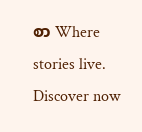စာ Where stories live. Discover now